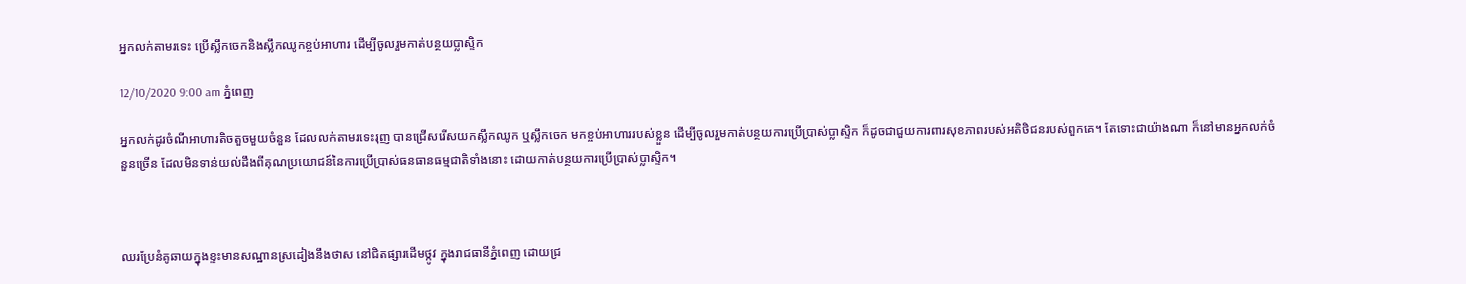អ្នកលក់តាមរទេះ ប្រើស្លឹកចេកនិងស្លឹកឈូកខ្ចប់អាហារ ដើម្បីចូលរួមកាត់បន្ថយប្លាស្ទិក

12/10/2020 9:00 am ភ្នំពេញ

អ្នកលក់ដូរចំណីអាហារតិចតួចមួយចំនួន ដែលលក់តាមរទេះរុញ បានជ្រើសរើសយកស្លឹកឈូក ឬស្លឹកចេក មកខ្ចប់អាហាររបស់ខ្លួន ដើម្បីចូលរួមកាត់បន្ថយការប្រើប្រាស់ប្លាស្ទិក ក៏ដូចជាជួយការពារសុខភាពរបស់អតិថិជនរបស់ពួកគេ។ តែទោះជាយ៉ាងណា ក៏នៅមានអ្នកលក់ចំនួនច្រើន ដែលមិនទាន់យល់ដឹងពីគុណប្រយោជន៍នៃការប្រើប្រាស់ធនធានធម្មជាតិទាំងនោះ ដោយកាត់បន្ថយការប្រើប្រាស់ប្លាស្ទិក។



ឈរប្រែនំគូឆាយក្នុងខ្ទះមានសណ្ឋានស្រដៀងនឹងថាស នៅជិតផ្សារដើមថ្កូវ ក្នុងរាជធានីភ្នំពេញ ដោយជ្រ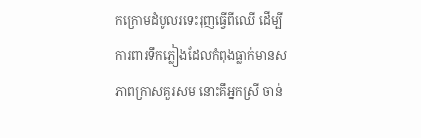កក្រោមដំបូលរទេះរុញធ្វើពីឈើ ដើម្បីការពារទឹកភ្លៀងដែលកំពុងធ្លាក់មានសភាពក្រាសគួរសម នោះគឹអ្នកស្រី ចាន់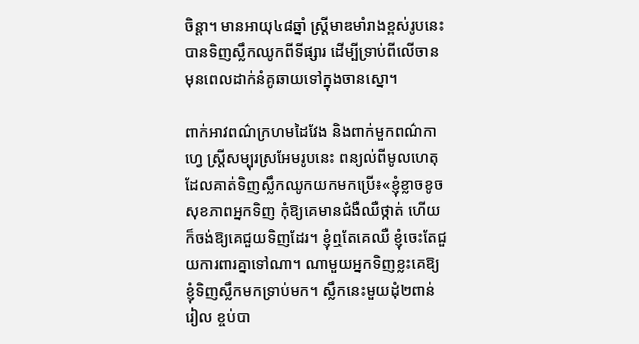ចិន្តា។ មានអាយុ៤៨ឆ្នាំ ស្ត្រីមាឌមាំរាងខ្ពស់រូបនេះ បានទិញស្លឹកឈូកពីទីផ្សារ ដើម្បីទ្រាប់ពីលើចានមុនពេលដាក់នំគូឆាយទៅក្នុងចានស្នោ។

ពាក់អាវពណ៌ក្រហមដៃវែង និងពាក់មួកពណ៌កាហ្វេ ស្ត្រីសម្បុរស្រអែមរូបនេះ ពន្យល់ពីមូលហេតុដែលគាត់ទិញស្លឹកឈូកយកមកប្រើ៖«ខ្ញុំខ្លាចខូចសុខភាពអ្នកទិញ កុំឱ្យគេមានជំងឺឈឺថ្កាត់ ហើយក៏ចង់ឱ្យគេជួយទិញដែរ។ ខ្ញុំឮតែគេឈឺ ខ្ញុំចេះតែជួយការពារគ្នាទៅណា។ ណាមួយអ្នកទិញខ្លះគេឱ្យខ្ញុំទិញស្លឹកមកទ្រាប់មក។ ស្លឹកនេះមួយដុំ២ពាន់រៀល ខ្ចប់បា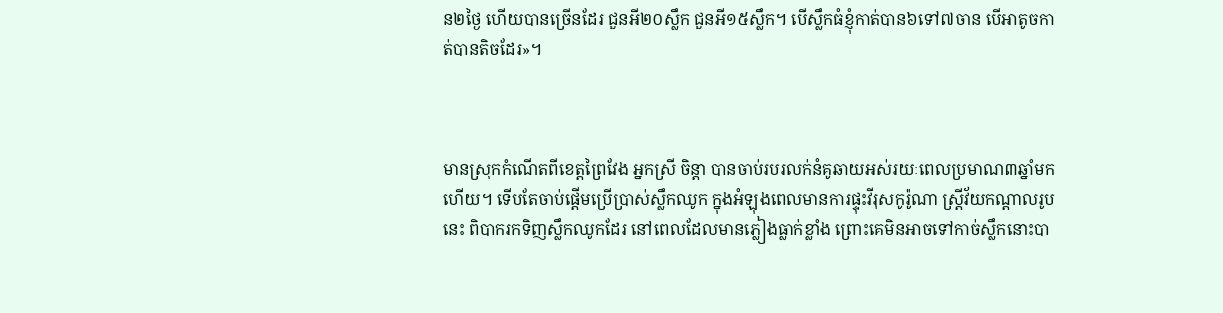ន២ថ្ងៃ ហើយបានច្រើនដែរ ជួនអី២០ស្លឹក ជួនអី១៥ស្លឹក។ បើស្លឹកធំខ្ញុំកាត់បាន៦ទៅ៧ចាន បើអាតូចកាត់បានតិចដែរ»។



មានស្រុកកំណើតពីខេត្តព្រៃវែង អ្នកស្រី ចិន្តា បានចាប់របរលក់នំគូឆាយអស់រយៈពេលប្រមាណ៣ឆ្នាំមកហើយ។ ទើបតែចាប់ផ្ដើមប្រើប្រាស់ស្លឹកឈូក ក្នុងអំឡុងពេលមានការផ្ទុះវីរុសកូរ៉ូណា ស្ត្រីវ័យកណ្ដាលរូបនេះ ពិបាករកទិញស្លឹកឈូកដែរ នៅពេលដែលមានភ្លៀងធ្លាក់ខ្លាំង ព្រោះគេមិនអាចទៅកាច់ស្លឹកនោះបា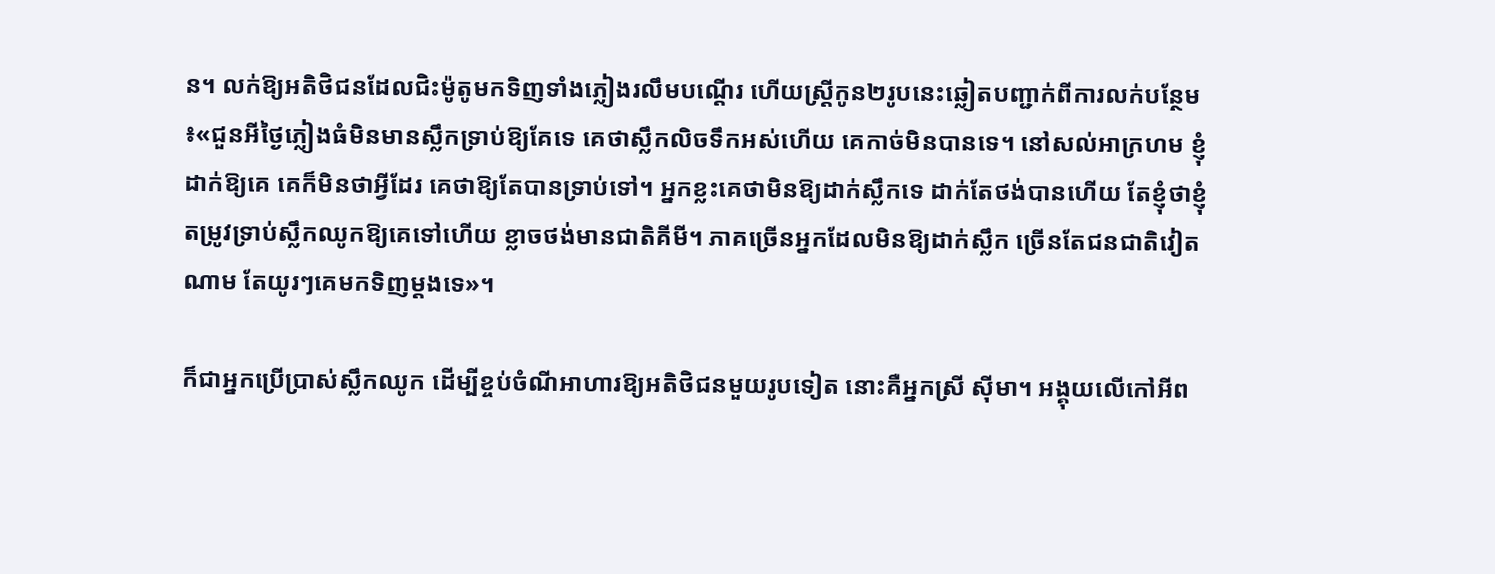ន។ លក់ឱ្យអតិថិជនដែលជិះម៉ូតូមកទិញទាំងភ្លៀងរលឹមបណ្ដើរ ហើយស្ត្រីកូន២រូបនេះឆ្លៀតបញ្ជាក់ពីការលក់បន្ថែម៖«ជួនអីថ្ងៃភ្លៀងធំមិនមានស្លឹកទ្រាប់ឱ្យគែទេ គេថាស្លឹកលិចទឹកអស់ហើយ គេកាច់មិនបានទេ។ នៅសល់អាក្រហម ខ្ញុំដាក់ឱ្យគេ គេក៏មិនថាអ្វីដែរ គេថាឱ្យតែបានទ្រាប់ទៅ។ អ្នកខ្លះគេថាមិនឱ្យដាក់ស្លឹកទេ ដាក់តែថង់បានហើយ តែខ្ញុំថាខ្ញុំតម្រូវទ្រាប់ស្លឹកឈូកឱ្យគេទៅហើយ ខ្លាចថង់មានជាតិគីមី។ ភាគច្រើនអ្នកដែលមិនឱ្យដាក់ស្លឹក ច្រើនតែជនជាតិវៀតណាម តែយូរៗគេមកទិញម្ដងទេ»។

ក៏ជាអ្នកប្រើប្រាស់ស្លឹកឈូក ដើម្បីខ្ចប់ចំណីអាហារឱ្យអតិថិជនមួយរូបទៀត នោះគឺអ្នកស្រី ស៊ីមា។ អង្គុយលើកៅអីព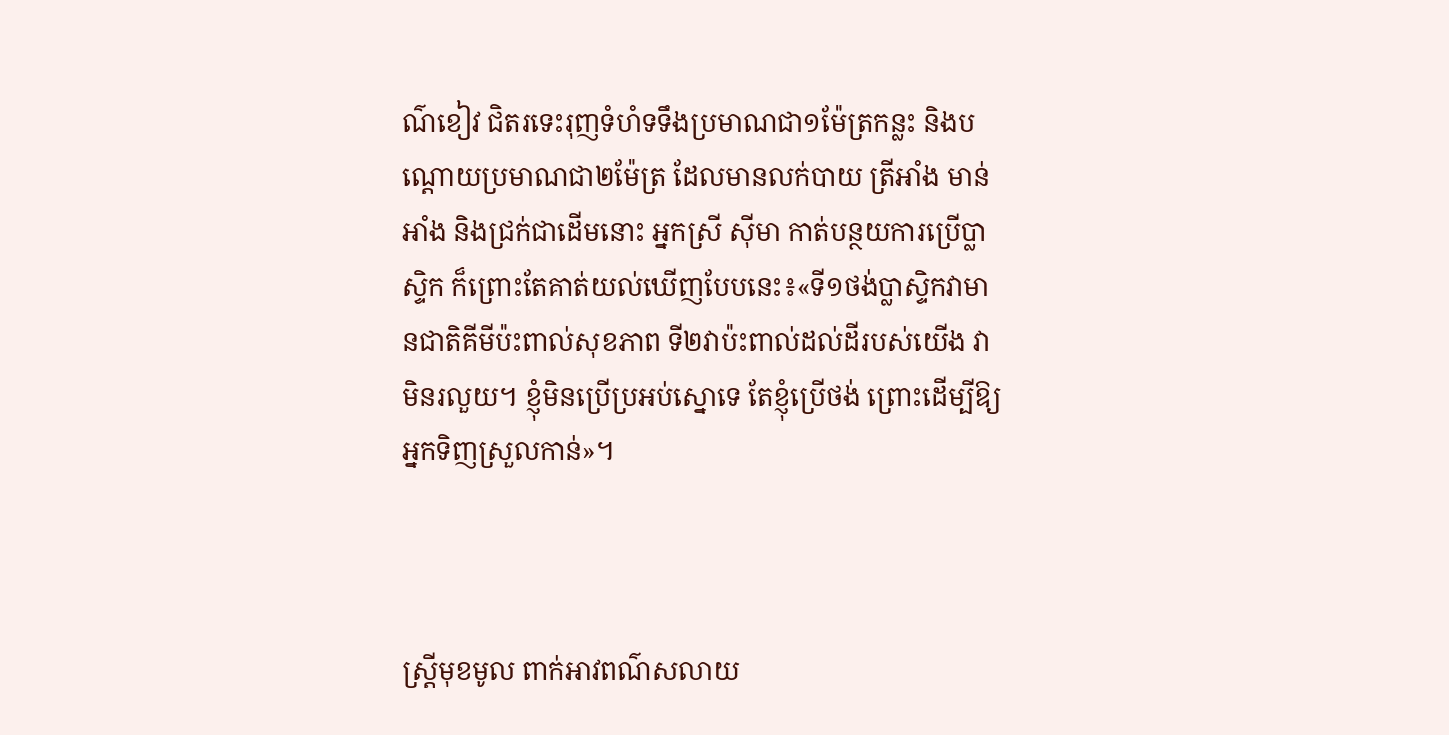ណ៌ខៀវ ជិតរទេះរុញទំហំទទឹងប្រមាណជា១ម៉ែត្រកន្លះ និងបណ្ដោយប្រមាណជា២ម៉ែត្រ ដែលមានលក់បាយ ត្រីអាំង មាន់អាំង និងជ្រក់ជាដើមនោះ អ្នកស្រី ស៊ីមា កាត់បន្ថយការប្រើប្លាស្ទិក ក៏ព្រោះតែគាត់យល់ឃើញបែបនេះ៖«ទី១ថង់ប្លាស្ទិកវាមានជាតិគីមីប៉ះពាល់សុខភាព ទី២វាប៉ះពាល់ដល់ដីរបស់យើង វាមិនរលួយ។ ខ្ញុំមិនប្រើប្រអប់ស្នោទេ តែខ្ញុំប្រើថង់ ព្រោះដើម្បីឱ្យអ្នកទិញស្រួលកាន់»។



ស្ត្រីមុខមូល ពាក់អាវពណ៌សលាយ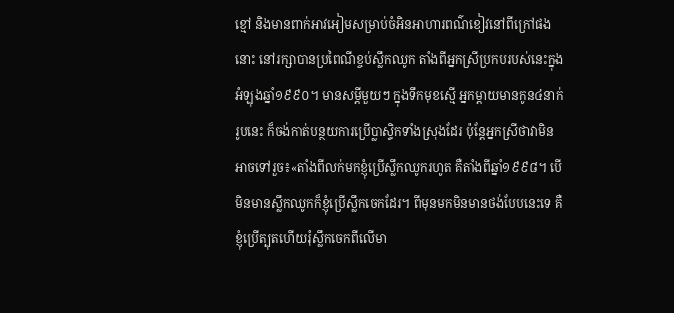ខ្មៅ និងមានពាក់អាវអៀមសម្រាប់ចំអិនអាហារពណ៌ខៀវនៅពីក្រៅផងនោះ នៅរក្សាបានប្រពៃណីខ្ចប់ស្លឹកឈូក តាំងពីអ្នកស្រីប្រកបរបស់នេះក្នុងអំឡុងឆ្នាំ១៩៩០។ មានសម្ដីមួយៗ ក្នុងទឹកមុខស្មើ អ្នកម្ដាយមានកូន៤នាក់រូបនេះ ក៏ចង់កាត់បន្ថយការប្រើប្លាស្ទិកទាំងស្រុងដែរ ប៉ុន្តែអ្នកស្រីថាវាមិនអាចទៅរួច៖«តាំងពីលក់មកខ្ញុំប្រើស្លឹកឈូករហូត គឺតាំងពីឆ្នាំ១៩៩៨។ បើមិនមានស្លឹកឈូកក៏ខ្ញុំប្រើស្លឹកចេកដែរ។ ពីមុនមកមិនមានថង់បែបនេះទេ គឺខ្ញុំប្រើត្បុតហើយរុំស្លឹកចេកពីលើមា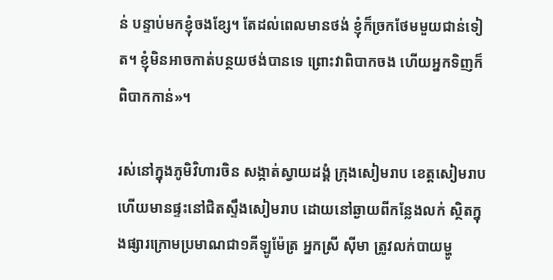ន់ បន្ទាប់មកខ្ញុំចងខ្សែ។ តែដល់ពេលមានថង់ ខ្ញុំក៏ច្រកថែមមួយជាន់ទៀត។ ខ្ញុំមិនអាចកាត់បន្ថយថង់បានទេ ព្រោះវាពិបាកចង ហើយអ្នកទិញក៏ពិបាកកាន់»។

រស់នៅក្នុងភូមិវិហារចិន សង្កាត់ស្វាយដង្គំ ក្រុងសៀមរាប ខេត្តសៀមរាប ហើយមានផ្ទះនៅជិតស្ទឹងសៀមរាប ដោយនៅឆ្ងាយពីកន្លែងលក់ ស្ថិតក្នុងផ្សារក្រោមប្រមាណជា១គីឡូម៉ែត្រ អ្នកស្រី ស៊ីមា ត្រូវលក់បាយម្ហូ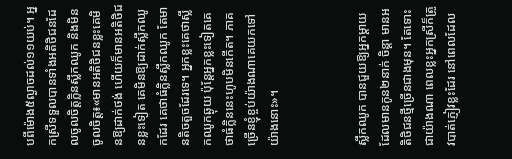បពីម៉ោង៥ល្ងាចដល់១១យប់។ អ្នកស្រីទទួលបានទាំងអតិថិជនដែលចូលចិត្តក្លិនស្លឹកឈូក និងមិនចូលចិត្ត៖«មានអតិថិជនខ្លះគេមិនឱ្យដាក់ថង់ ហើយក៏មានអតិថិជនខ្លះទៀត គេមិនឱ្យដាក់ស្លឹកឈូកដែរ គេថាធំក្លិនស្លឹកឈូក តែមានតិចតួចដែរទេ។ អ្នកខ្លះគេថាស្លឹកឈូកឆ្ងុយ ប៉ុន្តែអ្នកខ្លះទៀតគេថាធំក្លិននេះហូបមិនកើត។ ភាគច្រើនខ្ញុំខ្ចប់យ៉ាងណាគេយកទៅយ៉ាងនោះ»។



ស្លឹកឈូក បានជួយឱ្យអ្នកម្ដាយដែលមានកូន២នាក់ ចិន្តា មានអតិថិជនថ្មីច្រើនជាងមុន។ តែទោះជាយ៉ាងណា ពេលខ្លះអ្នកស្រីក៏ត្រូវបាត់ភ្ញៀវខ្លះដែរ នៅពេលដែល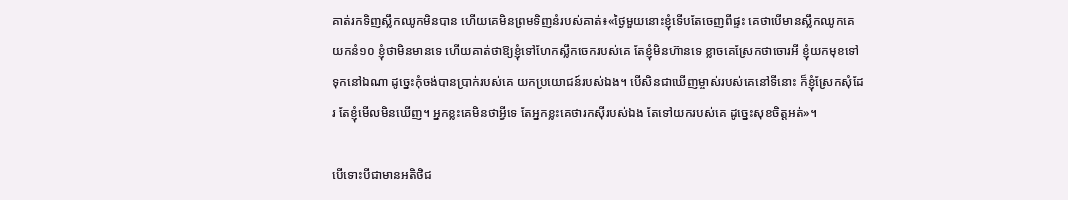គាត់រកទិញស្លឹកឈូកមិនបាន ហើយគេមិនព្រមទិញនំរបស់គាត់៖«ថ្ងៃមួយនោះខ្ញុំទើបតែចេញពីផ្ទះ គេថាបើមានស្លឹកឈូកគេយកនំ១០ ខ្ញុំថាមិនមានទេ ហើយគាត់ថាឱ្យខ្ញុំទៅហែកស្លឹកចេករបស់គេ តែខ្ញុំមិនហ៊ានទេ ខ្លាចគេស្រែកថាចោរអី ខ្ញុំយកមុខទៅទុកនៅឯណា ដូច្នេះកុំចង់បានប្រាក់របស់គេ យកប្រយោជន៍របស់ឯង។ បើសិនជាឃើញម្ចាស់របស់គេនៅទីនោះ ក៏ខ្ញុំស្រែកសុំដែរ តែខ្ញុំមើលមិនឃើញ។ អ្នកខ្លះគេមិនថាអ្វីទេ តែអ្នកខ្លះគេថារកស៊ីរបស់ឯង តែទៅយករបស់គេ ដូច្នេះសុខចិត្តអត់»។

បើទោះបីជាមានអតិថិជ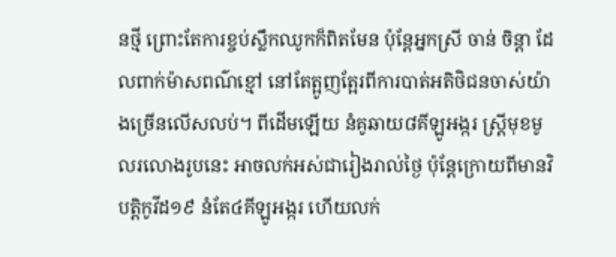នថ្មី ព្រោះតែការខ្ចប់ស្លឹកឈូកក៏ពិតមែន ប៉ុន្តែអ្នកស្រី ចាន់ ចិន្ដា ដែលពាក់ម៉ាសពណ៌ខ្មៅ នៅតែត្អូញត្អែរពីការបាត់អតិថិជនចាស់យ៉ាងច្រើនលើសលប់។ ពីដើមឡើយ នំគូឆាយ៨គីឡូអង្ករ ស្ត្រីមុខមូលរលោងរូបនេះ អាចលក់អស់ជារៀងរាល់ថ្ងៃ ប៉ុន្តែក្រោយពីមានវិបត្តិកូវីដ១៩ នំតែ៤គីឡូអង្ករ ហើយលក់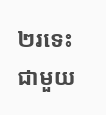២រទេះជាមួយ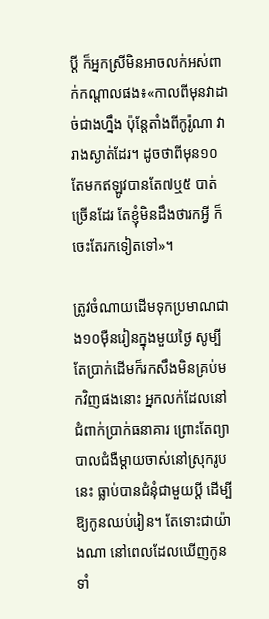ប្ដី ក៏អ្នកស្រីមិនអាចលក់អស់ពាក់កណ្ដាលផង៖«កាលពីមុនវាដាច់ជាងហ្នឹង ប៉ុន្តែតាំងពីកូរ៉ូណា វារាងស្ងាត់ដែរ។ ដូចថាពីមុន១០ តែមកឥឡូវបានតែ៧ឬ៥ បាត់ច្រើនដែរ តែខ្ញុំមិនដឹងថារកអ្វី ក៏ចេះតែរកទៀតទៅ»។

ត្រូវចំណាយដើមទុកប្រមាណជាង១០ម៉ឺនរៀនក្នុងមួយថ្ងៃ សូម្បីតែប្រាក់ដើមក៏រកសឹងមិនគ្រប់មកវិញផងនោះ អ្នកលក់ដែលនៅជំពាក់ប្រាក់ធនាគារ ព្រោះតែព្យាបាលជំងឺម្ដាយចាស់នៅស្រុករូបនេះ ធ្លាប់បានជំនុំជាមួយប្ដី ដើម្បីឱ្យកូនឈប់រៀន។ តែទោះជាយ៉ាងណា នៅពេលដែលឃើញកូនទាំ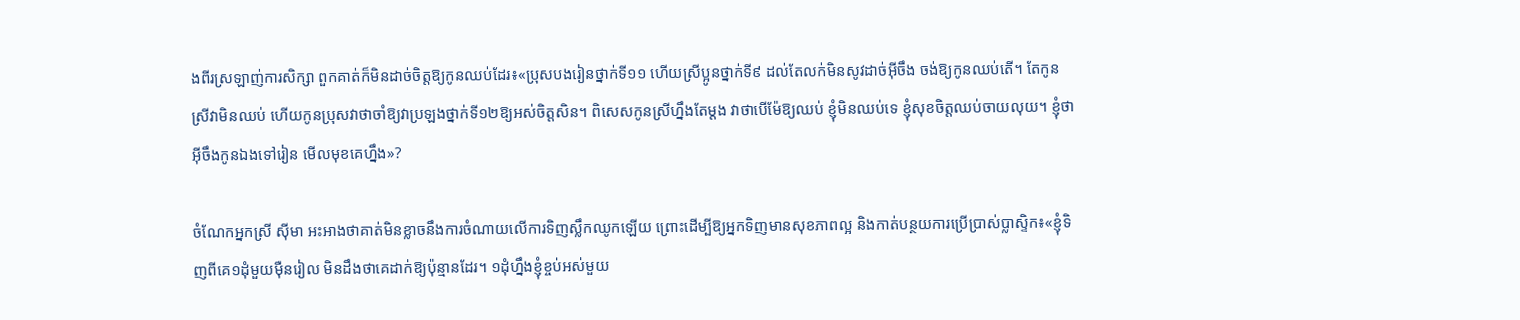ងពីរស្រឡាញ់ការសិក្សា ពួកគាត់ក៏មិនដាច់ចិត្តឱ្យកូនឈប់ដែរ៖«ប្រុសបងរៀនថ្នាក់ទី១១ ហើយស្រីប្អូនថ្នាក់ទី៩ ដល់តែលក់មិនសូវដាច់អ៊ីចឹង ចង់ឱ្យកូនឈប់តើ។ តែកូនស្រីវាមិនឈប់ ហើយកូនប្រុសវាថាចាំឱ្យវាប្រឡងថ្នាក់ទី១២ឱ្យអស់ចិត្តសិន។ ពិសេសកូនស្រីហ្នឹងតែម្ដង វាថាបើម៉ែឱ្យឈប់ ខ្ញុំមិនឈប់ទេ ខ្ញុំសុខចិត្តឈប់ចាយលុយ។ ខ្ញុំថាអ៊ីចឹងកូនឯងទៅរៀន មើលមុខគេហ្នឹង»?

ចំណែកអ្នកស្រី ស៊ីមា អះអាងថាគាត់មិនខ្លាចនឹងការចំណាយលើការទិញស្លឹកឈូកឡើយ ព្រោះដើម្បីឱ្យអ្នកទិញមានសុខភាពល្អ និងកាត់បន្ថយការប្រើប្រាស់ប្លាស្ទិក៖«ខ្ញុំទិញពីគេ១ដុំមួយម៉ឺនរៀល មិនដឹងថាគេដាក់ឱ្យប៉ុន្មានដែរ។ ១ដុំហ្នឹងខ្ញុំខ្ចប់អស់មួយ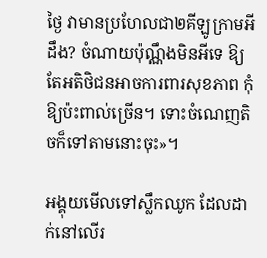ថ្ងៃ វាមានប្រហែលជា២គីឡូក្រាមអីដឹង? ចំណាយប៉ុណ្ណឹងមិនអីទេ ឱ្យតែអតិថិជនអាចការពារសុខភាព កុំឱ្យប៉ះពាល់ច្រើន។ ទោះចំណេញតិចក៏ទៅតាមនោះចុះ»។

អង្គុយមើលទៅស្លឹកឈូក ដែលដាក់នៅលើរ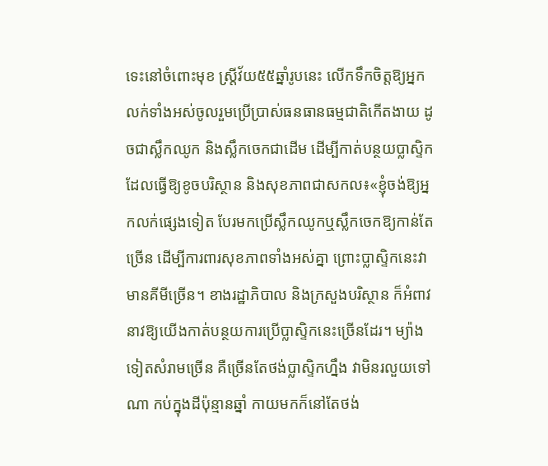ទេះនៅចំពោះមុខ ស្ត្រីវ័យ៥៥ឆ្នាំរូបនេះ លើកទឹកចិត្តឱ្យអ្នកលក់ទាំងអស់ចូលរួមប្រើប្រាស់ធនធានធម្មជាតិកើតងាយ ដូចជាស្លឹកឈូក និងស្លឹកចេកជាដើម ដើម្បីកាត់បន្ថយប្លាស្ទិក ដែលធ្វើឱ្យខូចបរិស្ថាន និងសុខភាពជាសកល៖«ខ្ញុំចង់ឱ្យអ្នកលក់ផ្សេងទៀត បែរមកប្រើស្លឹកឈូកឬស្លឹកចេកឱ្យកាន់តែច្រើន ដើម្បីការពារសុខភាពទាំងអស់គ្នា ព្រោះប្លាស្ទិកនេះវាមានគីមីច្រើន។ ខាងរដ្ឋាភិបាល និងក្រសួងបរិស្ថាន ក៏អំពាវនាវឱ្យយើងកាត់បន្ថយការប្រើប្លាស្ទិកនេះច្រើនដែរ។ ម្យ៉ាងទៀតសំរាមច្រើន គឺច្រើនតែថង់ប្លាស្ទិកហ្នឹង វាមិនរលួយទៅណា កប់ក្នុងដីប៉ុន្មានឆ្នាំ កាយមកក៏នៅតែថង់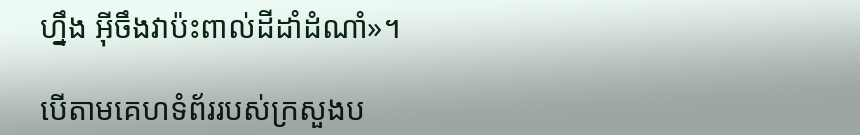ហ្នឹង អ៊ីចឹងវាប៉ះពាល់ដីដាំដំណាំ»។

បើតាមគេហទំព័ររបស់ក្រសួងប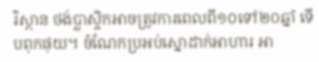រិស្ថាន ថង់ប្លាស្ទិកអាចត្រូវការពេលពី១០ទៅ២០ឆ្នាំ ទើបពុកផុយ។ ចំណែកប្រអប់ស្នោដាក់អាហារ អា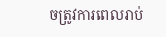ចត្រូវការពេលរាប់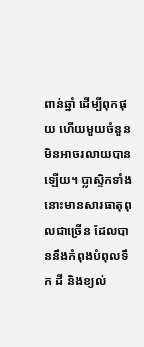ពាន់ឆ្នាំ ដើម្បីពុកផុយ ហើយមួយចំនួនមិនអាចរលាយបានឡើយ។ ប្លាស្ទិកទាំងនោះមានសារធាតុពុលជាច្រើន ដែលបាននឹងកំពុងបំពុលទឹក ដី និងខ្យល់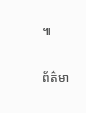៕

ព័ត៌មា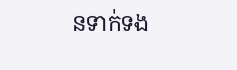នទាក់ទង